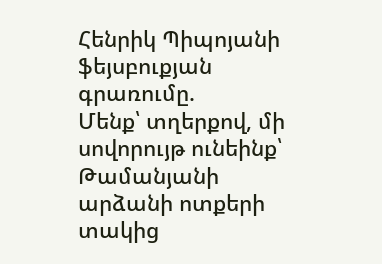Հենրիկ Պիպոյանի ֆեյսբուքյան գրառումը.
Մենք՝ տղերքով, մի սովորույթ ունեինք՝ Թամանյանի արձանի ոտքերի տակից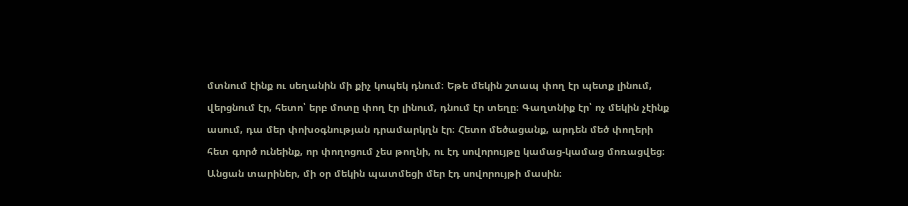մտնում էինք ու սեղանին մի քիչ կոպեկ դնում։ Եթե մեկին շտապ փող էր պետք լինում, վերցնում էր, հետո՝ երբ մոտը փող էր լինում, դնում էր տեղը։ Գաղտնիք էր՝ ոչ մեկին չէինք ասում, դա մեր փոխօգնության դրամարկղն էր։ Հետո մեծացանք, արդեն մեծ փողերի հետ գործ ունեինք, որ փողոցում չես թողնի, ու էդ սովորույթը կամաց-կամաց մոռացվեց։
Անցան տարիներ, մի օր մեկին պատմեցի մեր էդ սովորույթի մասին։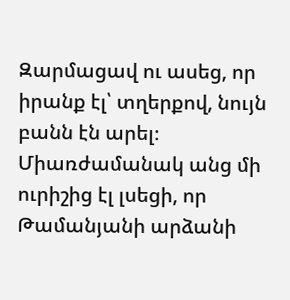Զարմացավ ու ասեց, որ իրանք էլ՝ տղերքով, նույն բանն էն արել։ Միառժամանակ անց մի ուրիշից էլ լսեցի, որ Թամանյանի արձանի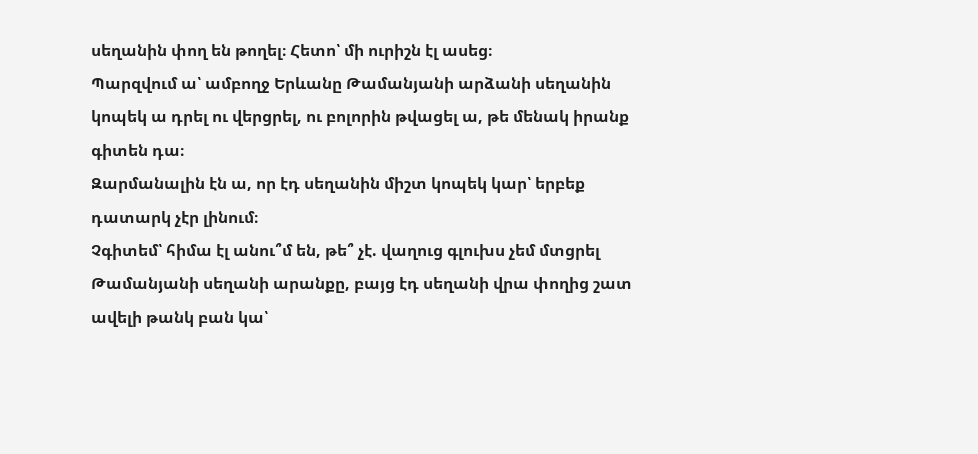սեղանին փող են թողել։ Հետո՝ մի ուրիշն էլ ասեց։
Պարզվում ա՝ ամբողջ Երևանը Թամանյանի արձանի սեղանին կոպեկ ա դրել ու վերցրել, ու բոլորին թվացել ա, թե մենակ իրանք գիտեն դա։
Զարմանալին էն ա, որ էդ սեղանին միշտ կոպեկ կար՝ երբեք դատարկ չէր լինում։
Չգիտեմ՝ հիմա էլ անու՞մ են, թե՞ չէ. վաղուց գլուխս չեմ մտցրել Թամանյանի սեղանի արանքը, բայց էդ սեղանի վրա փողից շատ ավելի թանկ բան կա՝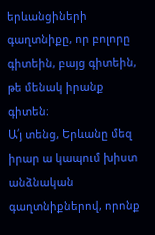երևանցիների գաղտնիքը, որ բոլորը գիտեին, բայց գիտեին, թե մենակ իրանք գիտեն։
Ա՛յ տենց, Երևանը մեզ իրար ա կապում խիստ անձնական գաղտնիքներով, որոնք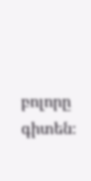բոլորը գիտեն։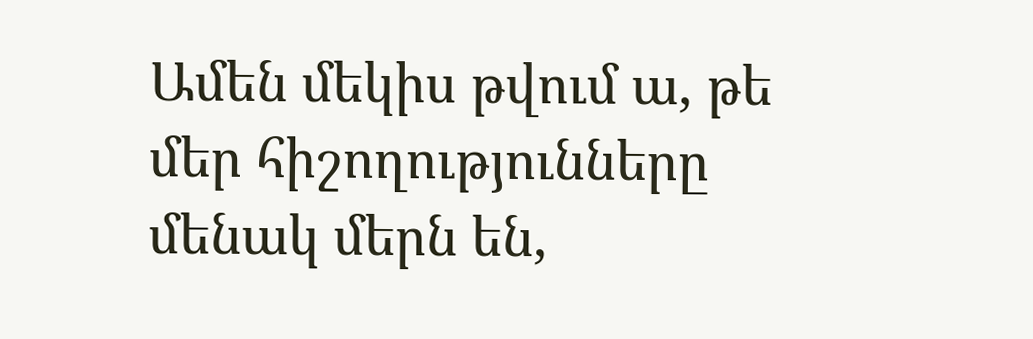Ամեն մեկիս թվում ա, թե մեր հիշողությունները մենակ մերն են,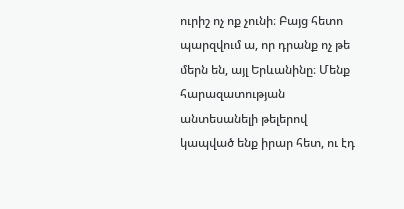ուրիշ ոչ ոք չունի։ Բայց հետո պարզվում ա, որ դրանք ոչ թե մերն են, այլ Երևանինը։ Մենք հարազատության անտեսանելի թելերով կապված ենք իրար հետ, ու էդ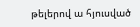թելերով ա հյուսված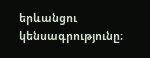երևանցու կենսագրությունը։